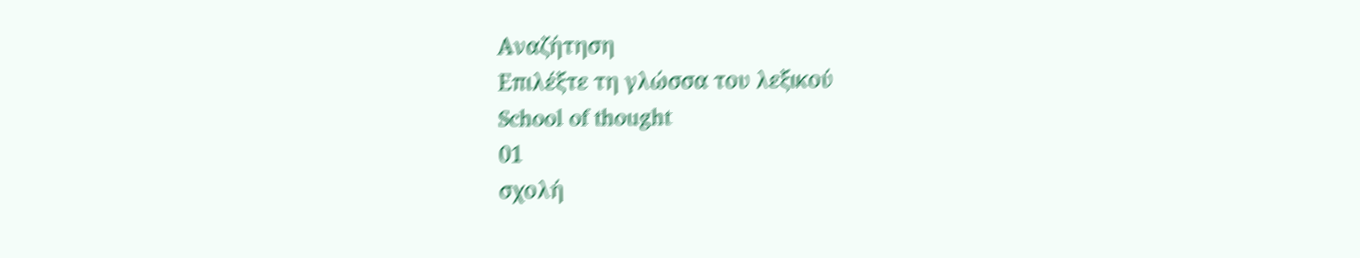Αναζήτηση
Επιλέξτε τη γλώσσα του λεξικού
School of thought
01
σχολή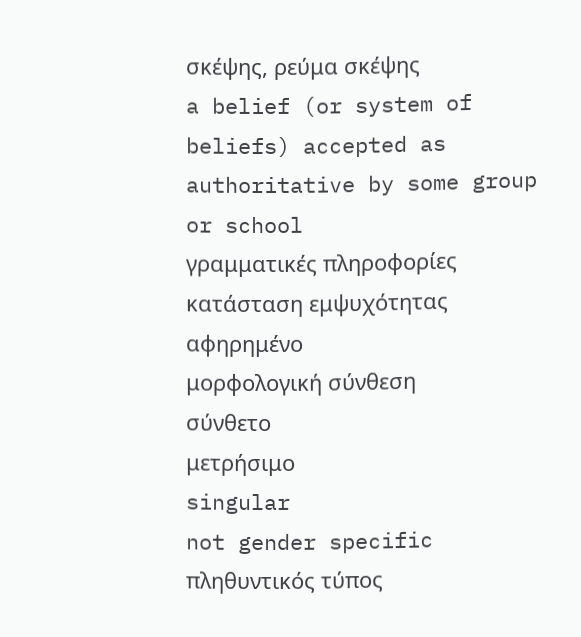σκέψης, ρεύμα σκέψης
a belief (or system of beliefs) accepted as authoritative by some group or school
γραμματικές πληροφορίες
κατάσταση εμψυχότητας
αφηρημένο
μορφολογική σύνθεση
σύνθετο
μετρήσιμο
singular
not gender specific
πληθυντικός τύπος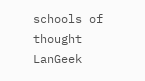schools of thought
LanGeek